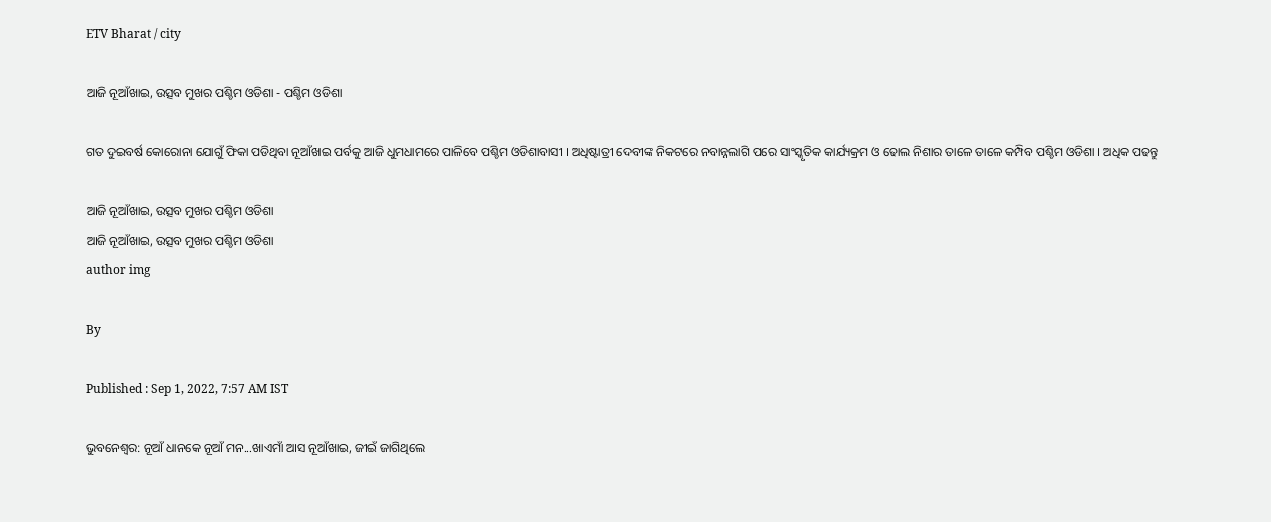ETV Bharat / city

ଆଜି ନୂଆଁଖାଇ, ଉତ୍ସବ ମୁଖର ପଶ୍ଚିମ ଓଡିଶା - ପଶ୍ଚିମ ଓଡିଶା

ଗତ ଦୁଇବର୍ଷ କୋରୋନା ଯୋଗୁଁ ଫିକା ପଡିଥିବା ନୂଆଁଖାଇ ପର୍ବକୁ ଆଜି ଧୁମଧାମରେ ପାଳିବେ ପଶ୍ଚିମ ଓଡିଶାବାସୀ । ଅଧିଷ୍ଟାତ୍ରୀ ଦେବୀଙ୍କ ନିକଟରେ ନବାନ୍ନଲାଗି ପରେ ସାଂସ୍କୃତିକ କାର୍ଯ୍ୟକ୍ରମ ଓ ଢୋଲ ନିଶାର ତାଳେ ତାଳେ କମ୍ପିବ ପଶ୍ଚିମ ଓଡିଶା । ଅଧିକ ପଢନ୍ତୁ

ଆଜି ନୂଆଁଖାଇ, ଉତ୍ସବ ମୁଖର ପଶ୍ଚିମ ଓଡିଶା
ଆଜି ନୂଆଁଖାଇ, ଉତ୍ସବ ମୁଖର ପଶ୍ଚିମ ଓଡିଶା
author img

By

Published : Sep 1, 2022, 7:57 AM IST

ଭୁବନେଶ୍ବର: ନୂଆଁ ଧାନକେ ନୂଆଁ ମନ...ଖାଏମାଁ ଆସ ନୂଆଁଖାଇ, ଜୀଇଁ ଜାଗିଥିଲେ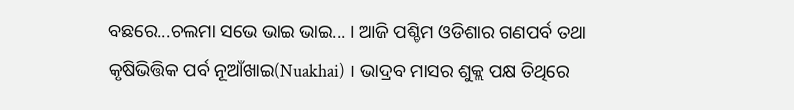ବଛରେ...ଚଲମା ସଭେ ଭାଇ ଭାଇ... । ଆଜି ପଶ୍ଚିମ ଓଡିଶାର ଗଣପର୍ବ ତଥା କୃଷିଭିତ୍ତିକ ପର୍ବ ନୂଆଁଖାଇ(Nuakhai) । ଭାଦ୍ରବ ମାସର ଶୁକ୍ଲ ପକ୍ଷ ତିଥିରେ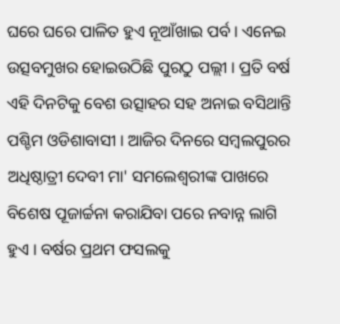ଘରେ ଘରେ ପାଳିତ ହୁଏ ନୂଆଁଖାଇ ପର୍ବ । ଏନେଇ ଉତ୍ସବମୁଖର ହୋଇଉଠିଛି ପୁରଠୁ ପଲ୍ଲୀ । ପ୍ରତି ବର୍ଷ ଏହି ଦିନଟିକୁ ବେଶ ଉତ୍ସାହର ସହ ଅନାଇ ବସିଥାନ୍ତି ପଶ୍ଚିମ ଓଡିଶାବାସୀ । ଆଜିର ଦିନରେ ସମ୍ବଲପୁରର ଅଧିଷ୍ଠାତ୍ରୀ ଦେବୀ ମା' ସମଲେଶ୍ବରୀଙ୍କ ପାଖରେ ବିଶେଷ ପୂଜାର୍ଚ୍ଚନା କରାଯିବା ପରେ ନବାନ୍ନ ଲାଗି ହୁଏ । ବର୍ଷର ପ୍ରଥମ ଫସଲକୁ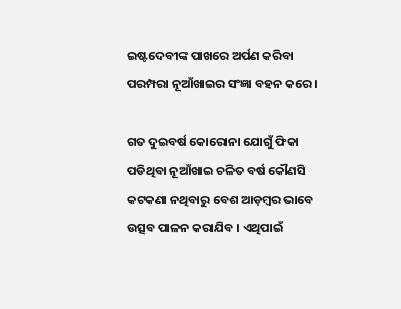ଇଷ୍ଟଦେବୀଙ୍କ ପାଖରେ ଅର୍ପଣ କରିବା ପରମ୍ପରା ନୂଆଁଖାଇର ସଂଜ୍ଞା ବହନ କରେ ।

ଗତ ଦୁଇବର୍ଷ କୋରୋନା ଯୋଗୁଁ ଫିକା ପଡିଥିବା ନୂଆଁଖାଇ ଚଳିତ ବର୍ଷ କୌଣସି କଟକଣା ନଥିବାରୁ ବେଶ ଆଡ଼ମ୍ବର ଭାବେ ଉତ୍ସବ ପାଳନ କରାଯିବ । ଏଥିପାଇଁ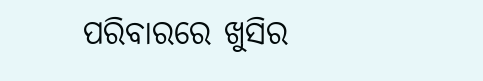ପରିବାରରେ ଖୁସିର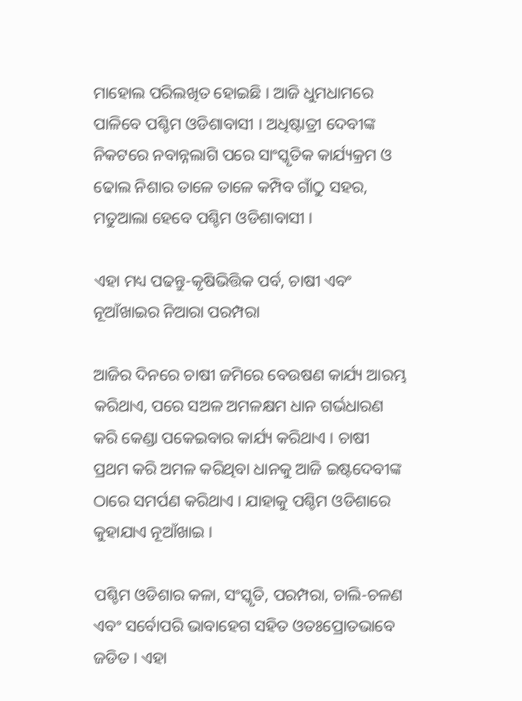ମାହୋଲ ପରିଲଖିତ ହୋଇଛି । ଆଜି ଧୁମଧାମରେ ପାଳିବେ ପଶ୍ଚିମ ଓଡିଶାବାସୀ । ଅଧିଷ୍ଟାତ୍ରୀ ଦେବୀଙ୍କ ନିକଟରେ ନବାନ୍ନଲାଗି ପରେ ସାଂସ୍କୃତିକ କାର୍ଯ୍ୟକ୍ରମ ଓ ଢୋଲ ନିଶାର ତାଳେ ତାଳେ କମ୍ପିବ ଗାଁଠୁ ସହର, ମତୁଆଲା ହେବେ ପଶ୍ଚିମ ଓଡିଶାବାସୀ ।

ଏହା ମଧ୍ୟ ପଢନ୍ତୁ-କୃଷିଭିତ୍ତିକ ପର୍ବ, ଚାଷୀ ଏବଂ ନୂଆଁଖାଇର ନିଆରା ପରମ୍ପରା

ଆଜିର ଦିନରେ ଚାଷୀ ଜମିରେ ବେଉଷଣ କାର୍ଯ୍ୟ ଆରମ୍ଭ କରିଥାଏ, ପରେ ସଅଳ ଅମଳକ୍ଷମ ଧାନ ଗର୍ଭଧାରଣ କରି କେଣ୍ଡା ପକେଇବାର କାର୍ଯ୍ୟ କରିଥାଏ । ଚାଷୀ ପ୍ରଥମ କରି ଅମଳ କରିଥିବା ଧାନକୁ ଆଜି ଇଷ୍ଟଦେବୀଙ୍କ ଠାରେ ସମର୍ପଣ କରିଥାଏ । ଯାହାକୁ ପଶ୍ଚିମ ଓଡିଶାରେ କୁହାଯାଏ ନୂଆଁଖାଇ ।

ପଶ୍ଚିମ ଓଡିଶାର କଳା, ସଂସ୍କୃତି, ପରମ୍ପରା, ଚାଲି-ଚଳଣ ଏବଂ ସର୍ବୋପରି ଭାବାହେଗ ସହିତ ଓତଃପ୍ରୋତଭାବେ ଜଡିତ । ଏହା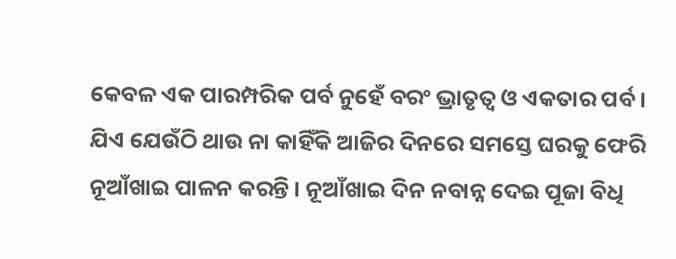କେବଳ ଏକ ପାରମ୍ପରିକ ପର୍ବ ନୁହେଁ ବରଂ ଭ୍ରାତୃତ୍ବ ଓ ଏକତାର ପର୍ବ । ଯିଏ ଯେଉଁଠି ଥାଉ ନା କାହିଁକି ଆଜିର ଦିନରେ ସମସ୍ତେ ଘରକୁ ଫେରି ନୂଆଁଖାଇ ପାଳନ କରନ୍ତି । ନୂଆଁଖାଇ ଦିନ ନବାନ୍ନ ଦେଇ ପୂଜା ବିଧି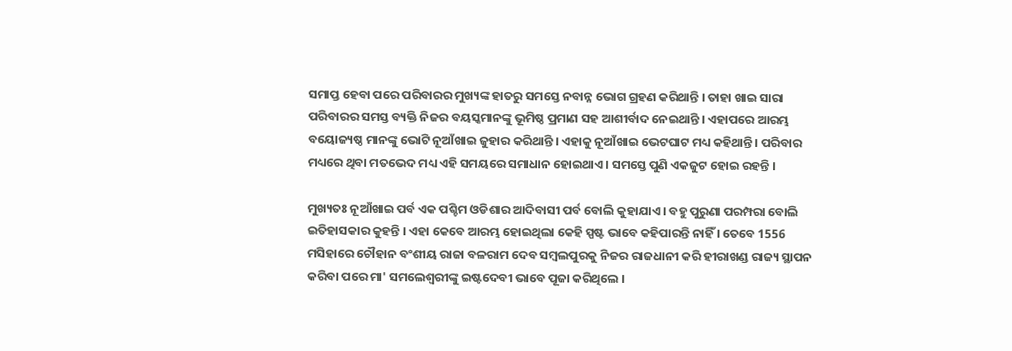ସମାପ୍ତ ହେବା ପରେ ପରିବାରର ମୁଖ୍ୟଙ୍କ ହାତରୁ ସମସ୍ତେ ନବାନ୍ନ ଭୋଗ ଗ୍ରହଣ କରିଥାନ୍ତି । ତାହା ଖାଇ ସାରା ପରିବାରର ସମସ୍ତ ବ୍ୟକ୍ତି ନିଜର ବୟସ୍କମାନଙ୍କୁ ଭୂମିଷ୍ଠ ପ୍ରମାଣ ସହ ଆଶୀର୍ବାଦ ନେଇଥାନ୍ତି । ଏହାପରେ ଆରମ୍ଭ ବୟୋଜ୍ୟଷ୍ଠ ମାନଙ୍କୁ ଭୋଟି ନୂଆଁଖାଇ ଜୁହାର କରିଥାନ୍ତି । ଏହାକୁ ନୂଆଁଖାଇ ଭେଟଘାଟ ମଧ୍ୟ କହିଥାନ୍ତି । ପରିବାର ମଧ୍ୟରେ ଥିବା ମତଭେଦ ମଧ୍ୟ ଏହି ସମୟରେ ସମାଧାନ ହୋଇଥାଏ । ସମସ୍ତେ ପୁଣି ଏକଜୁଟ ହୋଇ ରହନ୍ତି ।

ମୁଖ୍ୟତଃ ନୂଆଁଖାଇ ପର୍ବ ଏକ ପଶ୍ଚିମ ଓଡିଶାର ଆଦିବାସୀ ପର୍ବ ବୋଲି କୁହାଯାଏ । ବହୁ ପୁରୁଣା ପରମ୍ପରା ବୋଲି ଇତିହାସକାର କୁହନ୍ତି । ଏହା କେବେ ଆରମ୍ଭ ହୋଇଥିଲା କେହି ସ୍ପଷ୍ଟ ଭାବେ କହିପାରନ୍ତି ନାହିଁ । ତେବେ 1556 ମସିହାରେ ଚୌହାନ ବଂଶୀୟ ରାଜା ବଳରାମ ଦେବ ସମ୍ବଲପୁରକୁ ନିଜର ରାଜଧାନୀ କରି ହୀରାଖଣ୍ଡ ରାଜ୍ୟ ସ୍ଥାପନ କରିବା ପରେ ମା' ସମଲେଶ୍ବରୀଙ୍କୁ ଇଷ୍ଟଦେବୀ ଭାବେ ପୂଜା କରିଥିଲେ ।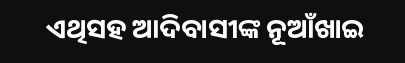ଏଥିସହ ଆଦିବାସୀଙ୍କ ନୂଆଁଖାଇ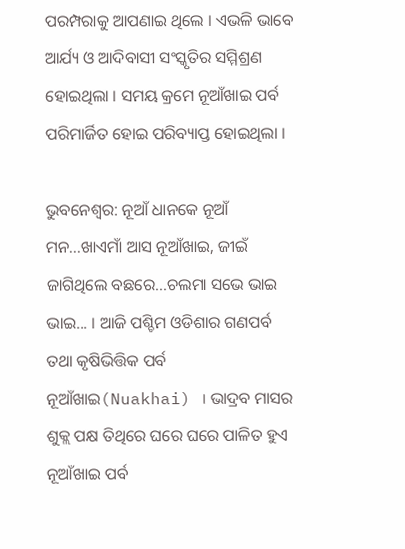ପରମ୍ପରାକୁ ଆପଣାଇ ଥିଲେ । ଏଭଳି ଭାବେ ଆର୍ଯ୍ୟ ଓ ଆଦିବାସୀ ସଂସ୍କୃତିର ସମ୍ମିଶ୍ରଣ ହୋଇଥିଲା । ସମୟ କ୍ରମେ ନୂଆଁଖାଇ ପର୍ବ ପରିମାର୍ଜିତ ହୋଇ ପରିବ୍ୟାପ୍ତ ହୋଇଥିଲା ।

ଭୁବନେଶ୍ବର: ନୂଆଁ ଧାନକେ ନୂଆଁ ମନ...ଖାଏମାଁ ଆସ ନୂଆଁଖାଇ, ଜୀଇଁ ଜାଗିଥିଲେ ବଛରେ...ଚଲମା ସଭେ ଭାଇ ଭାଇ... । ଆଜି ପଶ୍ଚିମ ଓଡିଶାର ଗଣପର୍ବ ତଥା କୃଷିଭିତ୍ତିକ ପର୍ବ ନୂଆଁଖାଇ(Nuakhai) । ଭାଦ୍ରବ ମାସର ଶୁକ୍ଲ ପକ୍ଷ ତିଥିରେ ଘରେ ଘରେ ପାଳିତ ହୁଏ ନୂଆଁଖାଇ ପର୍ବ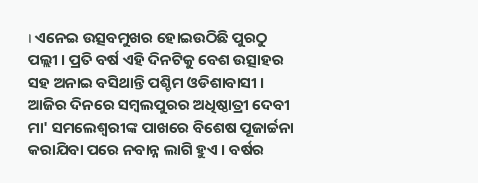। ଏନେଇ ଉତ୍ସବମୁଖର ହୋଇଉଠିଛି ପୁରଠୁ ପଲ୍ଲୀ । ପ୍ରତି ବର୍ଷ ଏହି ଦିନଟିକୁ ବେଶ ଉତ୍ସାହର ସହ ଅନାଇ ବସିଥାନ୍ତି ପଶ୍ଚିମ ଓଡିଶାବାସୀ । ଆଜିର ଦିନରେ ସମ୍ବଲପୁରର ଅଧିଷ୍ଠାତ୍ରୀ ଦେବୀ ମା' ସମଲେଶ୍ବରୀଙ୍କ ପାଖରେ ବିଶେଷ ପୂଜାର୍ଚ୍ଚନା କରାଯିବା ପରେ ନବାନ୍ନ ଲାଗି ହୁଏ । ବର୍ଷର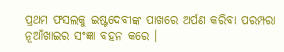ପ୍ରଥମ ଫସଲକୁ ଇଷ୍ଟଦେବୀଙ୍କ ପାଖରେ ଅର୍ପଣ କରିବା ପରମ୍ପରା ନୂଆଁଖାଇର ସଂଜ୍ଞା ବହନ କରେ ।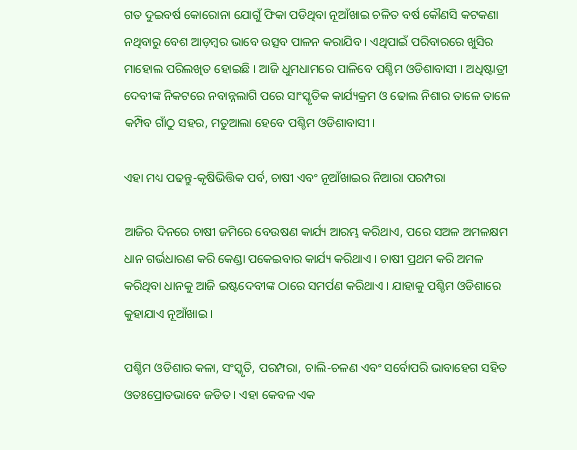ଗତ ଦୁଇବର୍ଷ କୋରୋନା ଯୋଗୁଁ ଫିକା ପଡିଥିବା ନୂଆଁଖାଇ ଚଳିତ ବର୍ଷ କୌଣସି କଟକଣା ନଥିବାରୁ ବେଶ ଆଡ଼ମ୍ବର ଭାବେ ଉତ୍ସବ ପାଳନ କରାଯିବ । ଏଥିପାଇଁ ପରିବାରରେ ଖୁସିର ମାହୋଲ ପରିଲଖିତ ହୋଇଛି । ଆଜି ଧୁମଧାମରେ ପାଳିବେ ପଶ୍ଚିମ ଓଡିଶାବାସୀ । ଅଧିଷ୍ଟାତ୍ରୀ ଦେବୀଙ୍କ ନିକଟରେ ନବାନ୍ନଲାଗି ପରେ ସାଂସ୍କୃତିକ କାର୍ଯ୍ୟକ୍ରମ ଓ ଢୋଲ ନିଶାର ତାଳେ ତାଳେ କମ୍ପିବ ଗାଁଠୁ ସହର, ମତୁଆଲା ହେବେ ପଶ୍ଚିମ ଓଡିଶାବାସୀ ।

ଏହା ମଧ୍ୟ ପଢନ୍ତୁ-କୃଷିଭିତ୍ତିକ ପର୍ବ, ଚାଷୀ ଏବଂ ନୂଆଁଖାଇର ନିଆରା ପରମ୍ପରା

ଆଜିର ଦିନରେ ଚାଷୀ ଜମିରେ ବେଉଷଣ କାର୍ଯ୍ୟ ଆରମ୍ଭ କରିଥାଏ, ପରେ ସଅଳ ଅମଳକ୍ଷମ ଧାନ ଗର୍ଭଧାରଣ କରି କେଣ୍ଡା ପକେଇବାର କାର୍ଯ୍ୟ କରିଥାଏ । ଚାଷୀ ପ୍ରଥମ କରି ଅମଳ କରିଥିବା ଧାନକୁ ଆଜି ଇଷ୍ଟଦେବୀଙ୍କ ଠାରେ ସମର୍ପଣ କରିଥାଏ । ଯାହାକୁ ପଶ୍ଚିମ ଓଡିଶାରେ କୁହାଯାଏ ନୂଆଁଖାଇ ।

ପଶ୍ଚିମ ଓଡିଶାର କଳା, ସଂସ୍କୃତି, ପରମ୍ପରା, ଚାଲି-ଚଳଣ ଏବଂ ସର୍ବୋପରି ଭାବାହେଗ ସହିତ ଓତଃପ୍ରୋତଭାବେ ଜଡିତ । ଏହା କେବଳ ଏକ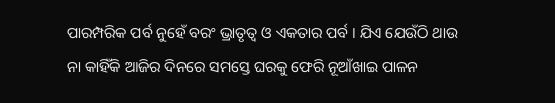ପାରମ୍ପରିକ ପର୍ବ ନୁହେଁ ବରଂ ଭ୍ରାତୃତ୍ବ ଓ ଏକତାର ପର୍ବ । ଯିଏ ଯେଉଁଠି ଥାଉ ନା କାହିଁକି ଆଜିର ଦିନରେ ସମସ୍ତେ ଘରକୁ ଫେରି ନୂଆଁଖାଇ ପାଳନ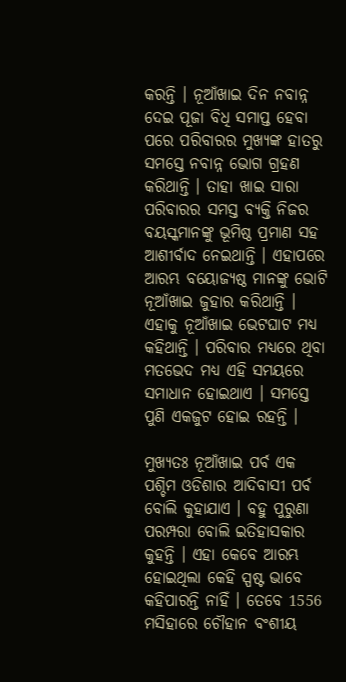କରନ୍ତି । ନୂଆଁଖାଇ ଦିନ ନବାନ୍ନ ଦେଇ ପୂଜା ବିଧି ସମାପ୍ତ ହେବା ପରେ ପରିବାରର ମୁଖ୍ୟଙ୍କ ହାତରୁ ସମସ୍ତେ ନବାନ୍ନ ଭୋଗ ଗ୍ରହଣ କରିଥାନ୍ତି । ତାହା ଖାଇ ସାରା ପରିବାରର ସମସ୍ତ ବ୍ୟକ୍ତି ନିଜର ବୟସ୍କମାନଙ୍କୁ ଭୂମିଷ୍ଠ ପ୍ରମାଣ ସହ ଆଶୀର୍ବାଦ ନେଇଥାନ୍ତି । ଏହାପରେ ଆରମ୍ଭ ବୟୋଜ୍ୟଷ୍ଠ ମାନଙ୍କୁ ଭୋଟି ନୂଆଁଖାଇ ଜୁହାର କରିଥାନ୍ତି । ଏହାକୁ ନୂଆଁଖାଇ ଭେଟଘାଟ ମଧ୍ୟ କହିଥାନ୍ତି । ପରିବାର ମଧ୍ୟରେ ଥିବା ମତଭେଦ ମଧ୍ୟ ଏହି ସମୟରେ ସମାଧାନ ହୋଇଥାଏ । ସମସ୍ତେ ପୁଣି ଏକଜୁଟ ହୋଇ ରହନ୍ତି ।

ମୁଖ୍ୟତଃ ନୂଆଁଖାଇ ପର୍ବ ଏକ ପଶ୍ଚିମ ଓଡିଶାର ଆଦିବାସୀ ପର୍ବ ବୋଲି କୁହାଯାଏ । ବହୁ ପୁରୁଣା ପରମ୍ପରା ବୋଲି ଇତିହାସକାର କୁହନ୍ତି । ଏହା କେବେ ଆରମ୍ଭ ହୋଇଥିଲା କେହି ସ୍ପଷ୍ଟ ଭାବେ କହିପାରନ୍ତି ନାହିଁ । ତେବେ 1556 ମସିହାରେ ଚୌହାନ ବଂଶୀୟ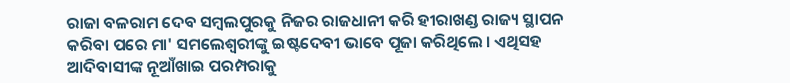ରାଜା ବଳରାମ ଦେବ ସମ୍ବଲପୁରକୁ ନିଜର ରାଜଧାନୀ କରି ହୀରାଖଣ୍ଡ ରାଜ୍ୟ ସ୍ଥାପନ କରିବା ପରେ ମା' ସମଲେଶ୍ବରୀଙ୍କୁ ଇଷ୍ଟଦେବୀ ଭାବେ ପୂଜା କରିଥିଲେ । ଏଥିସହ ଆଦିବାସୀଙ୍କ ନୂଆଁଖାଇ ପରମ୍ପରାକୁ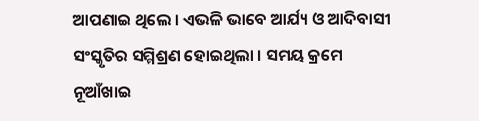ଆପଣାଇ ଥିଲେ । ଏଭଳି ଭାବେ ଆର୍ଯ୍ୟ ଓ ଆଦିବାସୀ ସଂସ୍କୃତିର ସମ୍ମିଶ୍ରଣ ହୋଇଥିଲା । ସମୟ କ୍ରମେ ନୂଆଁଖାଇ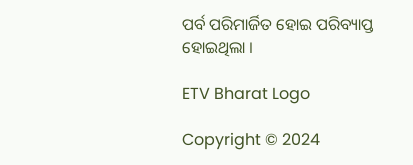ପର୍ବ ପରିମାର୍ଜିତ ହୋଇ ପରିବ୍ୟାପ୍ତ ହୋଇଥିଲା ।

ETV Bharat Logo

Copyright © 2024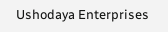Ushodaya Enterprises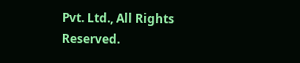Pvt. Ltd., All Rights Reserved.